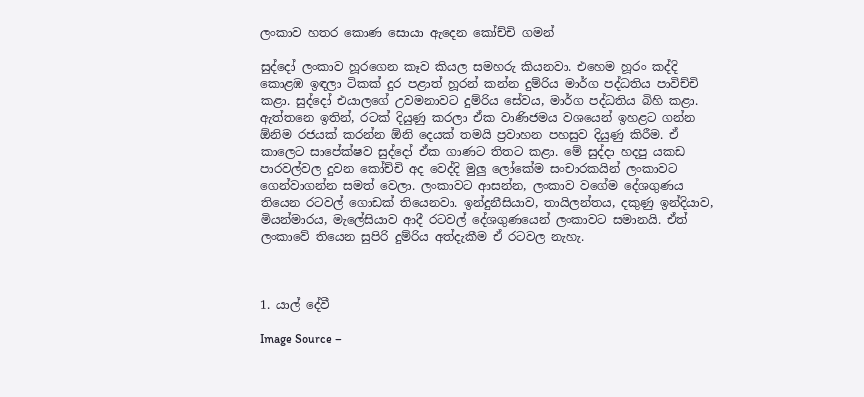ලංකාව හතර කොණ සොයා ඇදෙන කෝච්චි ගමන්

සුද්දෝ ලංකාව හූරගෙන කෑව කියල සමහරු කියනවා. එහෙම හූරං කද්දි කොළඹ ඉඳලා ටිකක් දුර පළාත් හූරන් කන්න දුම්රිය මාර්ග පද්ධතිය පාවිච්චි කළා. සුද්දෝ එයාලගේ උවමනාවට දුම්රිය සේවය, මාර්ග පද්ධතිය බිහි කළා. ඇත්තනෙ ඉතින්, රටක් දියුණු කරලා ඒක වාණිජමය වශයෙන් ඉහළට ගන්න ඕනිම රජයක් කරන්න ඕනි දෙයක් තමයි ප්‍රවාහන පහසුව දියුණු කිරීම. ඒ කාලෙට සාපේක්ෂව සුද්දෝ ඒක ගාණට තිතට කළා. මේ සුද්දා හදපු යකඩ පාරවල්වල දුවන කෝච්චි අද වෙද්දි මුලු ලෝකේම සංචාරකයින් ලංකාවට ගෙන්වාගන්න සමත් වෙලා. ලංකාවට ආසන්න, ලංකාව වගේම දේශගුණය තියෙන රටවල් ගොඩක් තියෙනවා. ඉන්දුනීසියාව, තායිලන්තය, දකුණු ඉන්දියාව, මියන්මාරය, මැලේසියාව ආදී රටවල් දේශගුණයෙන් ලංකාවට සමානයි. ඒත් ලංකාවේ තියෙන සුපිරි දුම්රිය අත්දැකීම ඒ රටවල නැහැ.



1. යාල් දේවී

Image Source –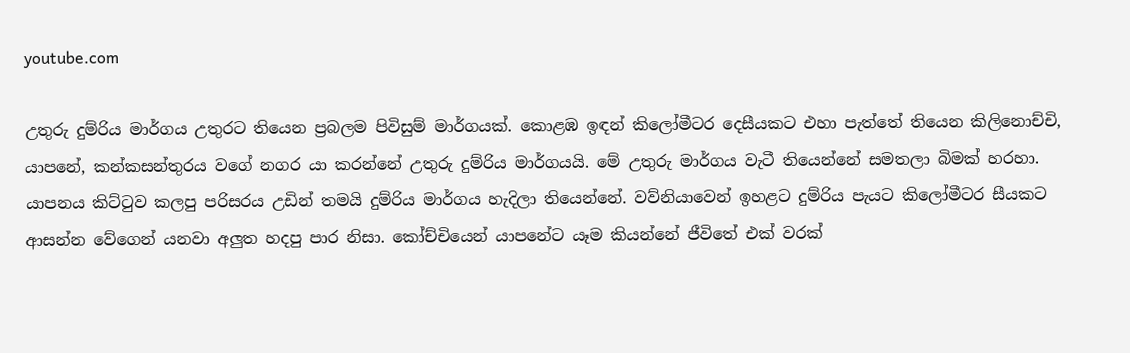youtube.com

උතුරු දුම්රිය මාර්ගය උතුරට තියෙන ප්‍රබලම පිවිසුම් මාර්ගයක්. කොළඹ ඉඳන් කිලෝමීටර දෙසීයකට එහා පැත්තේ තියෙන කිලිනොච්චි, යාපනේ, කන්කසන්තුරය වගේ නගර යා කරන්නේ උතුරු දුම්රිය මාර්ගයයි. මේ උතුරු මාර්ගය වැටී තියෙන්නේ සමතලා බිමක් හරහා. යාපනය කිට්ටුව කලපු පරිසරය උඩින් තමයි දුම්රිය මාර්ගය හැදිලා තියෙන්නේ. වව්නියාවෙන් ඉහළට දුම්රිය පැයට කිලෝමීටර සීයකට ආසන්න වේගෙන් යනවා අලුත හදපු පාර නිසා. කෝච්චියෙන් යාපනේට යෑම කියන්නේ ජීවිතේ එක් වරක්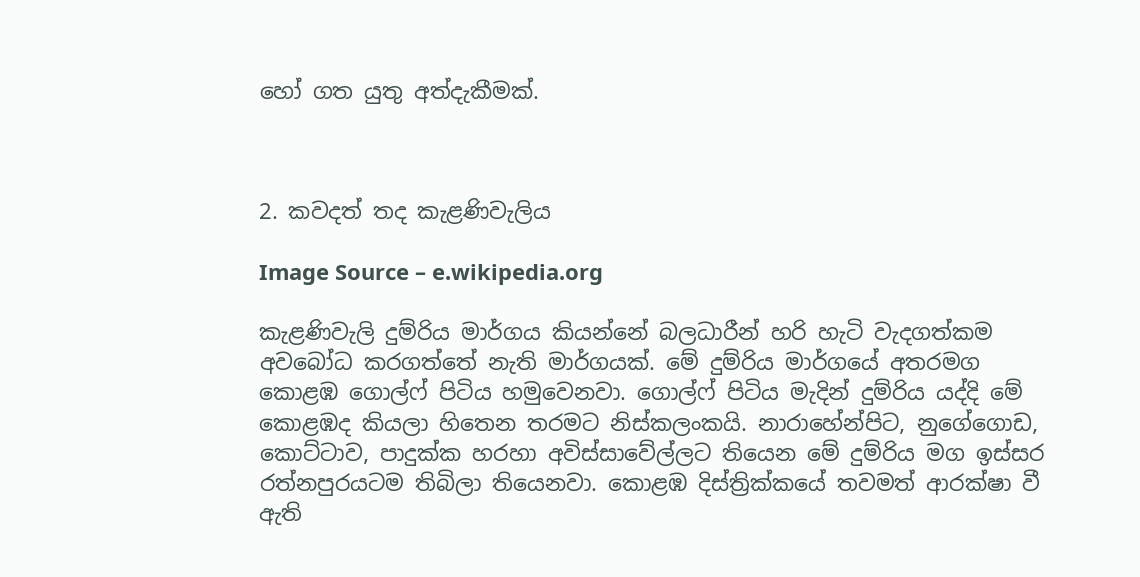හෝ ගත යුතු අත්දැකීමක්.



2. කවදත් තද කැළණිවැලිය

Image Source – e.wikipedia.org

කැළණිවැලි දුම්රිය මාර්ගය කියන්නේ බලධාරීන් හරි හැටි වැදගත්කම අවබෝධ කරගත්තේ නැති මාර්ගයක්. මේ දුම්රිය මාර්ගයේ අතරමග කොළඹ ගොල්ෆ් පිටිය හමුවෙනවා. ගොල්ෆ් පිටිය මැදින් දුම්රිය යද්දි මේ කොළඹද කියලා හිතෙන තරමට නිස්කලංකයි. නාරාහේන්පිට, නුගේගොඩ, කොට්ටාව, පාදුක්ක හරහා අවිස්සාවේල්ලට තියෙන මේ දුම්රිය මග ඉස්සර රත්නපුරයටම තිබිලා තියෙනවා. කොළඹ දිස්ත්‍රික්කයේ තවමත් ආරක්ෂා වී ඇති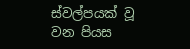ස්වල්පයක් වූ වන පියස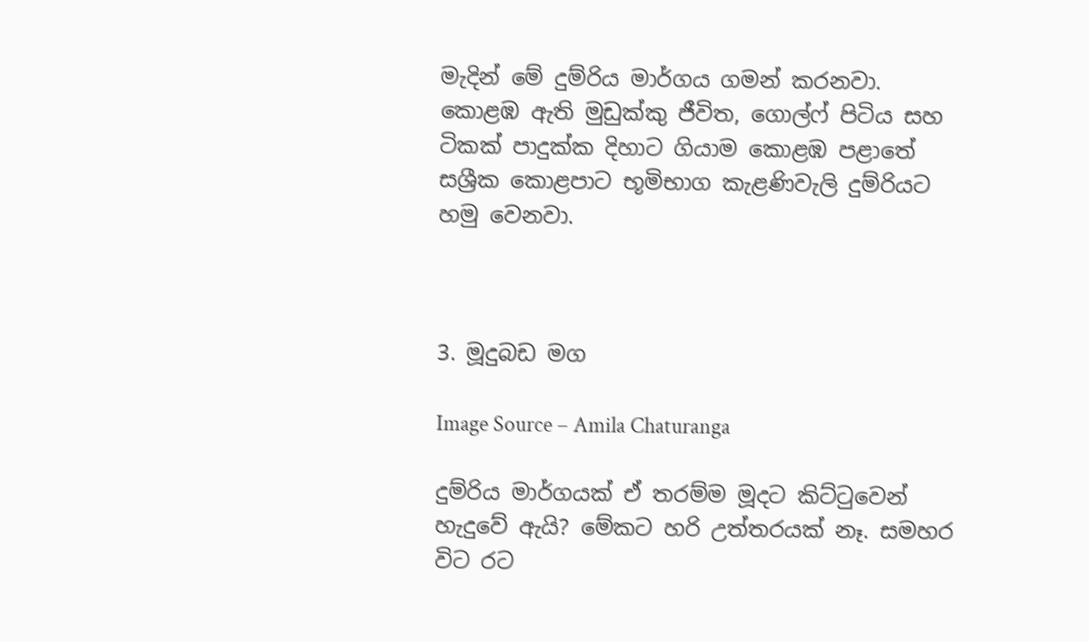මැදින් මේ දුම්රිය මාර්ගය ගමන් කරනවා. කොළඹ ඇති මුඩුක්කු ජීවිත, ගොල්ෆ් පිටිය සහ ටිකක් පාදුක්ක දිහාට ගියාම කොළඹ පළාතේ සශ්‍රීක කොළපාට භූමිභාග කැළණිවැලි දුම්රියට හමු වෙනවා.



3. මූදුබඩ මග

Image Source – Amila Chaturanga

දුම්රිය මාර්ගයක් ඒ තරම්ම මූදට කිට්ටුවෙන් හැදුවේ ඇයි? මේකට හරි උත්තරයක් නෑ. සමහර විට රට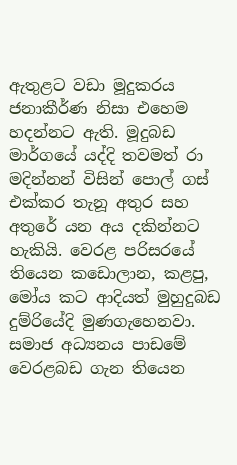ඇතුළට වඩා මූදුකරය ජනාකීර්ණ නිසා එහෙම හදන්නට ඇති. මූදුබඩ මාර්ගයේ යද්දි තවමත් රා මදින්නන් විසින් පොල් ගස් එක්කර තැනූ අතුර සහ අතුරේ යන අය දකින්නට හැකියි. වෙරළ පරිසරයේ තියෙන කඩොලාන, කළපු, මෝය කට ආදියත් මුහුදුබඩ දුම්රියේදි මුණගැහෙනවා. සමාජ අධ්‍යනය පාඩමේ වෙරළබඩ ගැන තියෙන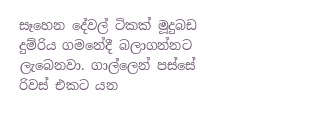සෑහෙන දේවල් ටිකක් මූදුබඩ දුම්රිය ගමනේදී බලාගන්නට ලැබෙනවා. ගාල්ලෙන් පස්සේ රිවස් එකට යන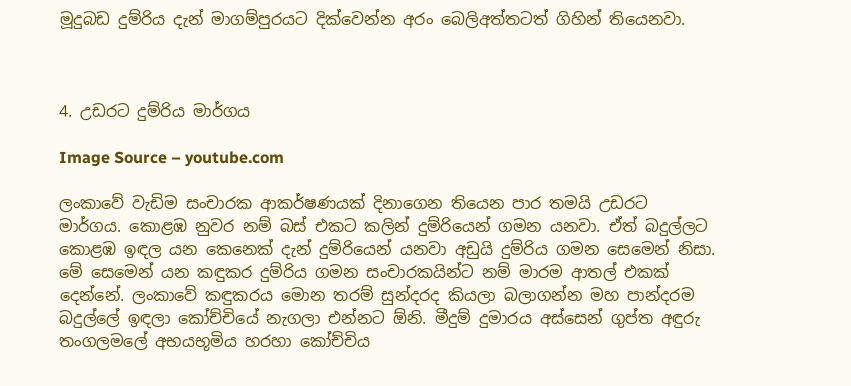මූදුබඩ දුම්රිය දැන් මාගම්පුරයට දික්වෙන්න අරං බෙලිඅත්තටත් ගිහින් තියෙනවා.



4. උඩරට දුම්රිය මාර්ගය

Image Source – youtube.com

ලංකාවේ වැඩිම සංචාරක ආකර්ෂණයක් දිනාගෙන තියෙන පාර තමයි උඩරට මාර්ගය. කොළඹ නුවර නම් බස් එකට කලින් දුම්රියෙන් ගමන යනවා. ඒත් බදුල්ලට කොළඹ ඉඳල යන කෙනෙක් දැන් දුම්රියෙන් යනවා අඩුයි දුම්රිය ගමන සෙමෙන් නිසා. මේ සෙමෙන් යන කඳුකර දුම්රිය ගමන සංචාරකයින්ට නම් මාරම ආතල් එකක් දෙන්නේ. ලංකාවේ කඳුකරය මොන තරම් සුන්දරද කියලා බලාගන්න මහ පාන්දරම බදුල්ලේ ඉඳලා කෝච්චියේ නැගලා එන්නට ඕනි. මීදුම් දුමාරය අස්සෙන් ගුප්ත අඳුරු තංගලමලේ අභයභූමිය හරහා කෝච්චිය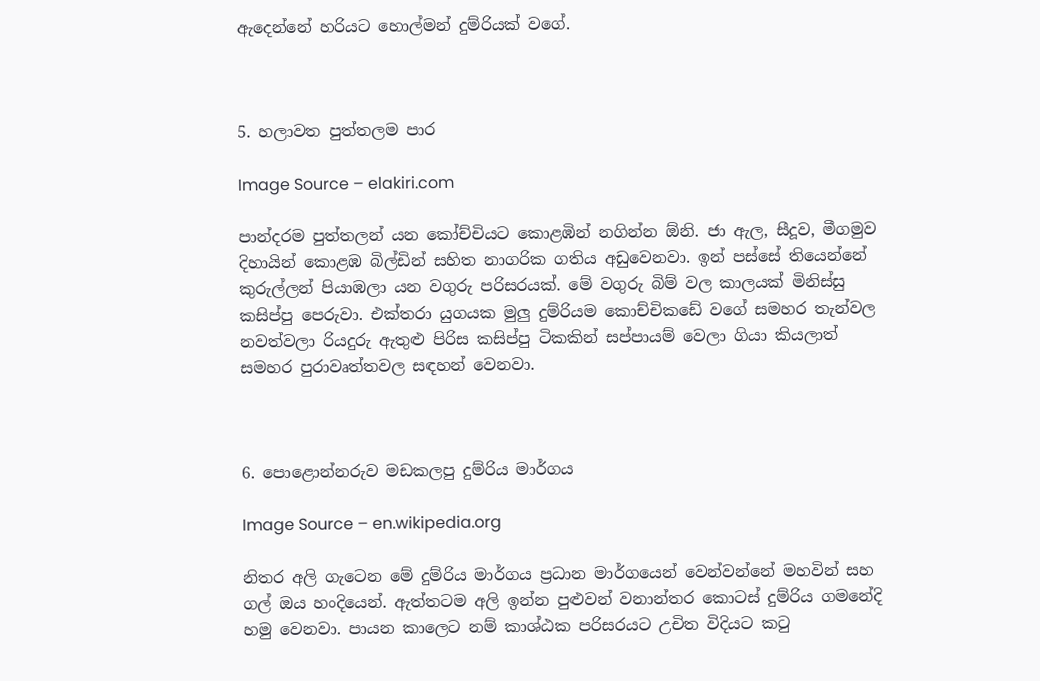ඇදෙන්නේ හරියට හොල්මන් දුම්රියක් වගේ.



5. හලාවත පුත්තලම පාර

Image Source – elakiri.com

පාන්දරම පුත්තලන් යන කෝච්චියට කොළඹින් නගින්න ඕනි. ජා ඇල, සීදූව, මීගමුව දිහායින් කොළඹ බිල්ඩින් සහිත නාගරික ගතිය අඩුවෙනවා. ඉන් පස්සේ තියෙන්නේ කුරුල්ලන් පියාඹලා යන වගුරු පරිසරයක්. මේ වගුරු බිම් වල කාලයක් මිනිස්සු කසිප්පු පෙරුවා. එක්තරා යුගයක මුලු දුම්රියම කොච්චිකඩේ වගේ සමහර තැන්වල නවත්වලා රියදුරු ඇතුළු පිරිස කසිප්පු ටිකකින් සප්පායම් වෙලා ගියා කියලාත් සමහර පුරාවෘත්තවල සඳහන් වෙනවා.



6. පොළොන්නරුව මඩකලපු දුම්රිය මාර්ගය

Image Source – en.wikipedia.org

නිතර අලි ගැටෙන මේ දුම්රිය මාර්ගය ප්‍රධාන මාර්ගයෙන් වෙන්වන්නේ මහවින් සහ ගල් ඔය හංදියෙන්. ඇත්තටම අලි ඉන්න පුළුවන් වනාන්තර කොටස් දුම්රිය ගමනේදි හමු වෙනවා. පායන කාලෙට නම් කාශ්ඨක පරිසරයට උචිත විදියට කටු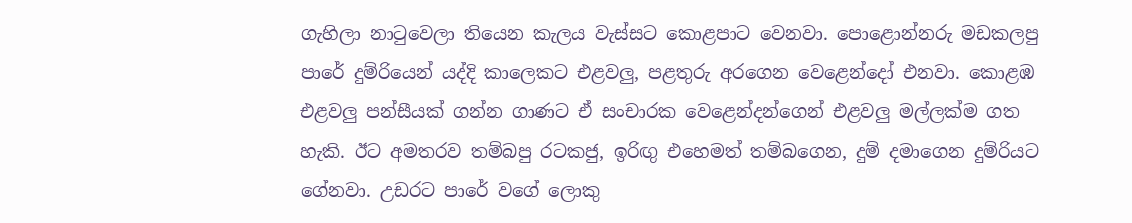ගැහිලා නාටුවෙලා තියෙන කැලය වැස්සට කොළපාට වෙනවා. පොළොන්නරු මඩකලපු පාරේ දුම්රියෙන් යද්දි කාලෙකට එළවලු, පළතුරු අරගෙන වෙළෙන්දෝ එනවා. කොළඹ එළවලු පන්සීයක් ගන්න ගාණට ඒ සංචාරක වෙළෙන්දන්ගෙන් එළවලු මල්ලක්ම ගත හැකි. ඊට අමතරව තම්බපු රටකජු, ඉරිඟු එහෙමත් තම්බගෙන, දුම් දමාගෙන දුම්රියට ගේනවා. උඩරට පාරේ වගේ ලොකු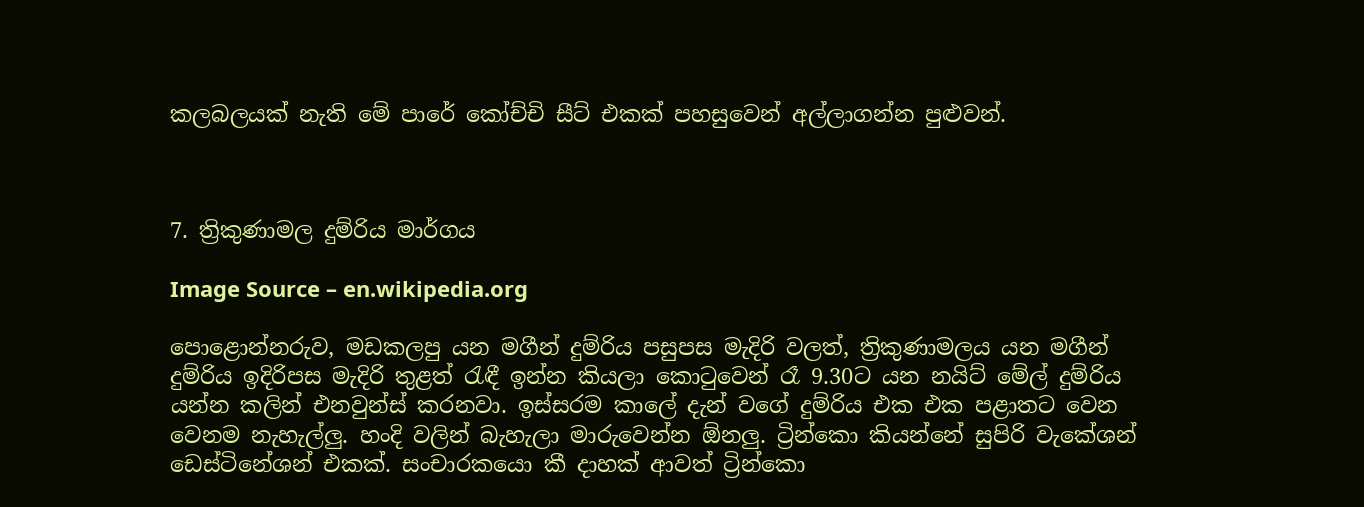කලබලයක් නැති මේ පාරේ කෝච්චි සීට් එකක් පහසුවෙන් අල්ලාගන්න පුළුවන්.



7. ත්‍රිකුණාමල දුම්රිය මාර්ගය

Image Source – en.wikipedia.org

පොළොන්නරුව, මඩකලපු යන මගීන් දුම්රිය පසුපස මැදිරි වලත්, ත්‍රිකුණාමලය යන මගීන් දුම්රිය ඉදිරිපස මැදිරි තුළත් රැඳී ඉන්න කියලා කොටුවෙන් රෑ 9.30ට යන නයිට් මේල් දුම්රිය යන්න කලින් එනවුන්ස් කරනවා. ඉස්සරම කාලේ දැන් වගේ දුම්රිය එක එක පළාතට වෙන වෙනම නැහැල්ලු. හංදි වලින් බැහැලා මාරුවෙන්න ඕනලු. ට්‍රින්කො කියන්නේ සුපිරි වැකේශන් ඩෙස්ටිනේශන් එකක්. සංචාරකයො කී දාහක් ආවත් ට්‍රින්කො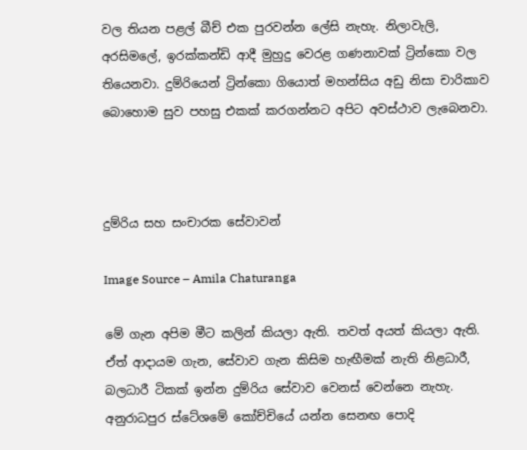වල තියන පළල් බීච් එක පුරවන්න ලේසි නැහැ. නිලාවැලි, අරසිමලේ, ඉරක්කන්ඩි ආදී මුහුදු වෙරළ ගණනාවක් ට්‍රින්කො වල තියෙනවා. දුම්රියෙන් ට්‍රින්කො ගියොත් මහන්සිය අඩු නිසා චාරිකාව බොහොම සුව පහසු එකක් කරගන්නට අපිට අවස්ථාව ලැබෙනවා.



දුම්රිය සහ සංචාරක සේවාවන්

Image Source – Amila Chaturanga

මේ ගැන අපිම මීට කලින් කියලා ඇති. තවත් අයත් කියලා ඇති. ඒත් ආදායම ගැන, සේවාව ගැන කිසිම හැඟීමක් නැති නිළධාරී, බලධාරී ටිකක් ඉන්න දුම්රිය සේවාව වෙනස් වෙන්නෙ නැහැ. අනුරාධපුර ස්ටේශමේ කෝච්චියේ යන්න සෙනඟ පොදි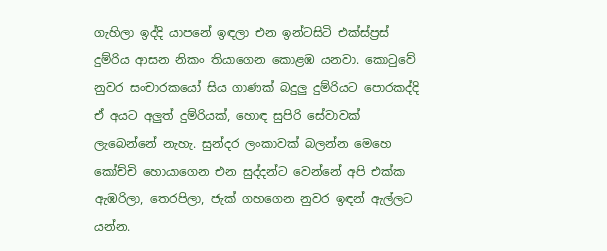ගැහිලා ඉද්දි යාපනේ ඉඳලා එන ඉන්ටසිටි එක්ස්ප්‍රස් දුම්රිය ආසන නිකං තියාගෙන කොළඹ යනවා. කොටුවේ නුවර සංචාරකයෝ සිය ගාණක් බදුලු දුම්රියට පොරකද්දි ඒ අයට අලුත් දුම්රියක්, හොඳ සුපිරි සේවාවක් ලැබෙන්නේ නැහැ. සුන්දර ලංකාවක් බලන්න මෙහෙ කෝච්චි හොයාගෙන එන සුද්දන්ට වෙන්නේ අපි එක්ක ඇඹරිලා, තෙරපිලා, ජැක් ගහගෙන නුවර ඉඳන් ඇල්ලට යන්න.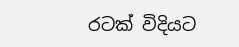රටක් විදියට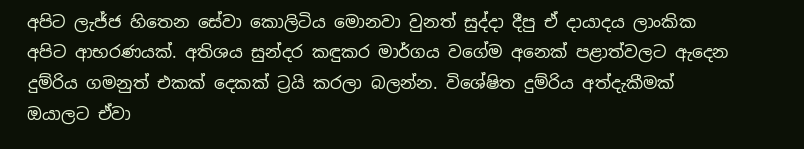අපිට ලැජ්ජ හිතෙන සේවා කොලිටිය මොනවා වුනත් සුද්දා දීපු ඒ දායාදය ලාංකික අපිට ආභරණයක්. අතිශය සුන්දර කඳුකර මාර්ගය වගේම අනෙක් පළාත්වලට ඇදෙන දුම්රිය ගමනුත් එකක් දෙකක් ට්‍රයි කරලා බලන්න. විශේෂිත දුම්රිය අත්දැකීමක් ඔයාලට ඒවා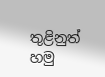තුළිනුත් හමු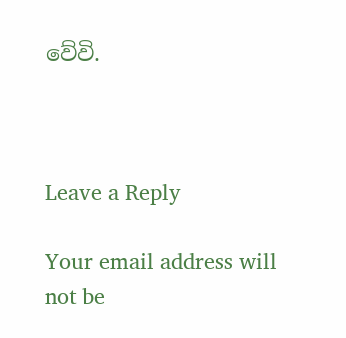වේවි.



Leave a Reply

Your email address will not be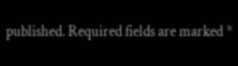published. Required fields are marked *